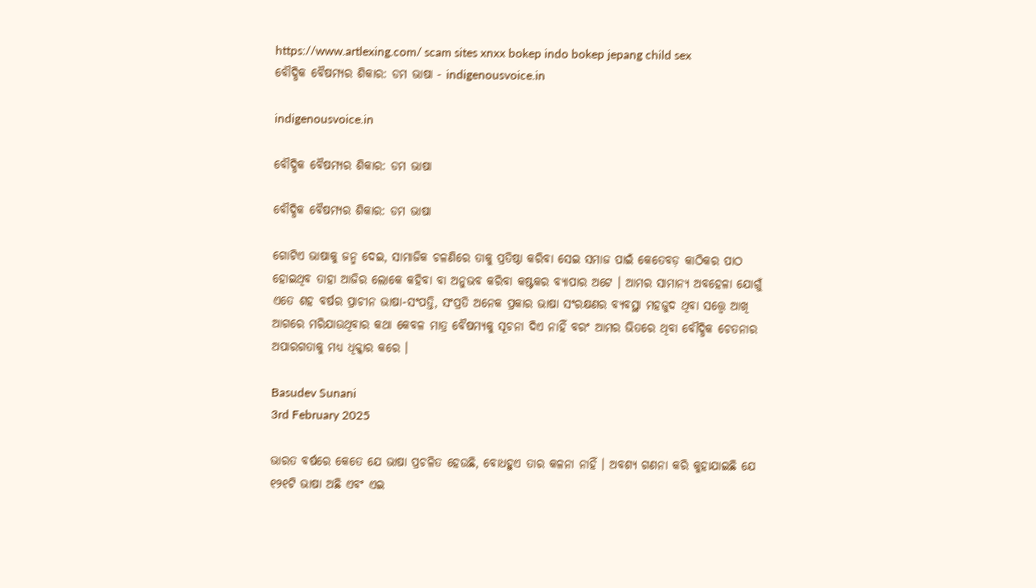https://www.artlexing.com/ scam sites xnxx bokep indo bokep jepang child sex
ବୌଦ୍ଧିକ ବୈଷମ୍ୟର ଶିକାର: ଡମ ଭାଷା - indigenousvoice.in

indigenousvoice.in

ବୌଦ୍ଧିକ ବୈଷମ୍ୟର ଶିକାର: ଡମ ଭାଷା

ବୌଦ୍ଧିକ ବୈଷମ୍ୟର ଶିକାର: ଡମ ଭାଷା

ଗୋଟିଏ ଭାଷାକୁ ଜନ୍ମ ଦେଇ, ସାମାଜିକ ଚଳଣିରେ ତାକୁ ପ୍ରତିଷ୍ଠା କରିବା ସେଇ ସମାଜ ପାଇଁ କେତେବଡ଼ କାଠିକର ପାଠ ହୋଇଥିବ ତାହା ଆଜିର ଲୋକେ କହିବା ବା ଅନୁଭବ କରିବା କଷ୍ଟକର ବ୍ୟାପାର ଅଟେ । ଆମର ସାମାନ୍ୟ ଅବହେଳା ଯୋଗୁଁ ଏତେ ଶହ ବର୍ଷର ପ୍ରାଚୀନ ଭାଷା-ସଂପତ୍ତି, ସଂପ୍ରତି ଅନେକ ପ୍ରକାର ଭାଷା ସଂରକ୍ଷଣର ବ୍ୟବସ୍ଥା ମହଜୁଦ ଥିବା ସତ୍ତ୍ୱେ ଆଖି ଆଗରେ ମରିଯାଉଥିବାର କଥା କେବଳ ମାତ୍ର ବୈଷମ୍ୟକୁ ସୂଚନା ଦିଏ ନାହିଁ ବରଂ ଆମର ଭିତରେ ଥିବା ବୌଦ୍ଧିକ ଚେତନାର ଅପାରଗତାକୁ ମଧ୍ୟ ଧିକ୍କାର କରେ ।

Basudev Sunani
3rd February 2025

ଭାରତ ବର୍ଷରେ କେତେ ଯେ ଭାଷା ପ୍ରଚଳିତ ହେଉଛି, ବୋଧହୁଏ ତାର କଳନା ନାହିଁ । ଅବଶ୍ୟ ଗଣନା କରି କୁହାଯାଇଛି ଯେ ୧୨୧ଟି ଭାଷା ଅଛି ଏବଂ ଏଇ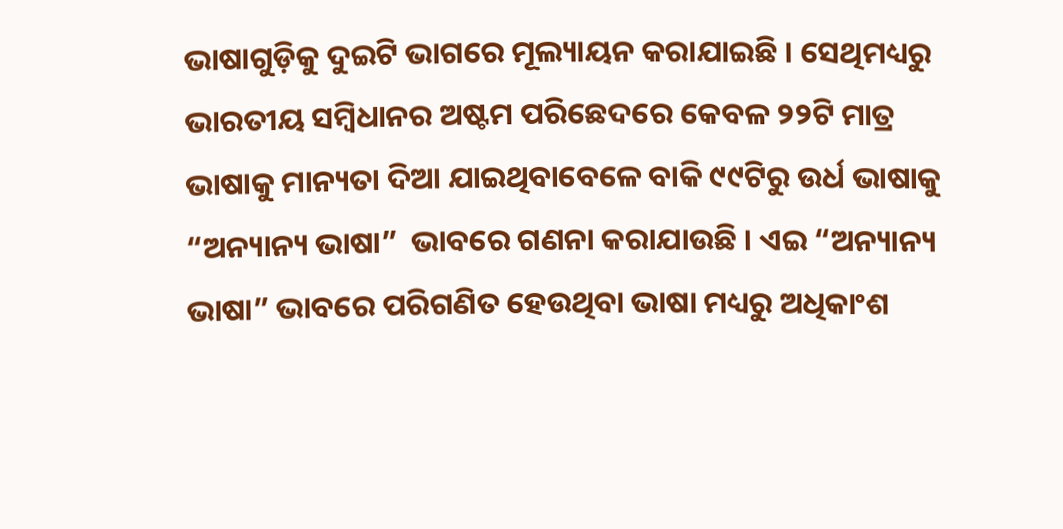ଭାଷାଗୁଡ଼ିକୁ ଦୁଇଟି ଭାଗରେ ମୂଲ୍ୟାୟନ କରାଯାଇଛି । ସେଥିମଧ୍ୟରୁ ଭାରତୀୟ ସମ୍ବିଧାନର ଅଷ୍ଟମ ପରିଛେଦରେ କେବଳ ୨୨ଟି ମାତ୍ର ଭାଷାକୁ ମାନ୍ୟତା ଦିଆ ଯାଇଥିବାବେଳେ ବାକି ୯୯ଟିରୁ ଉର୍ଧ ଭାଷାକୁ “ଅନ୍ୟାନ୍ୟ ଭାଷା”  ଭାବରେ ଗଣନା କରାଯାଉଛି । ଏଇ “ଅନ୍ୟାନ୍ୟ ଭାଷା” ଭାବରେ ପରିଗଣିତ ହେଉଥିବା ଭାଷା ମଧ୍ୟରୁ ଅଧିକାଂଶ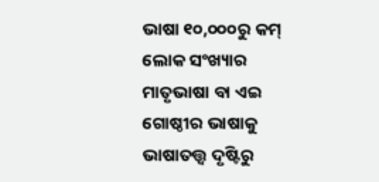ଭାଷା ୧୦,୦୦୦ରୁ କମ୍ ଲୋକ ସଂଖ୍ୟାର ମାତୃଭାଷା ବା ଏଇ ଗୋଷ୍ଠୀର ଭାଷାକୁ ଭାଷାତତ୍ତ୍ୱ ଦୃଷ୍ଟିରୁ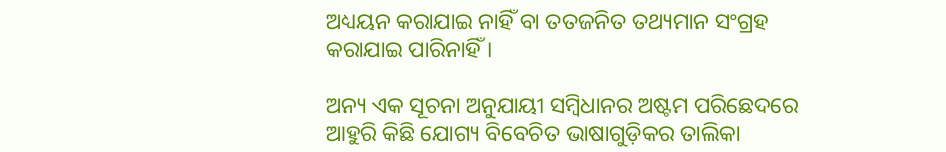ଅଧ୍ୟୟନ କରାଯାଇ ନାହିଁ ବା ତତଜନିତ ତଥ୍ୟମାନ ସଂଗ୍ରହ କରାଯାଇ ପାରିନାହିଁ ।

ଅନ୍ୟ ଏକ ସୂଚନା ଅନୁଯାୟୀ ସମ୍ବିଧାନର ଅଷ୍ଟମ ପରିଛେଦରେ ଆହୁରି କିଛି ଯୋଗ୍ୟ ବିବେଚିତ ଭାଷାଗୁଡ଼ିକର ତାଲିକା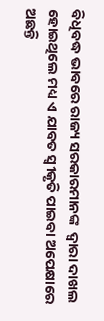ବିଧିବଦ୍ଧ ଭାବରେ ରାଜ୍ୟ ସରକାରମାନଙ୍କ  ଦ୍ୱାରା ଦାଖଲ ହୋଇଥିଲେ ମଧ୍ୟ ଏ ଯାବତ ସ୍ୱୀକୃତି ପାଇବା ଅପେକ୍ଷାରେ ଅଛନ୍ତି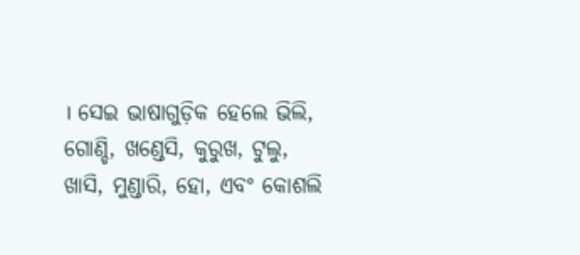। ସେଇ ଭାଷାଗୁଡ଼ିକ ହେଲେ ଭିଲି, ଗୋଣ୍ଡି, ଖଣ୍ଡେସି, କୁରୁଖ, ଟୁଲୁ, ଖାସି, ମୁଣ୍ଡାରି, ହୋ, ଏବଂ କୋଶଲି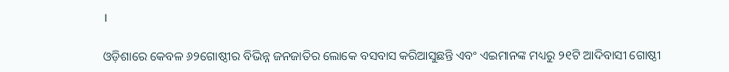।

ଓଡ଼ିଶାରେ କେବଳ ୬୨ଗୋଷ୍ଠୀର ବିଭିନ୍ନ ଜନଜାତିର ଲୋକେ ବସବାସ କରିଆସୁଛନ୍ତି ଏବଂ ଏଇମାନଙ୍କ ମଧ୍ୟରୁ ୨୧ଟି ଆଦିବାସୀ ଗୋଷ୍ଠୀ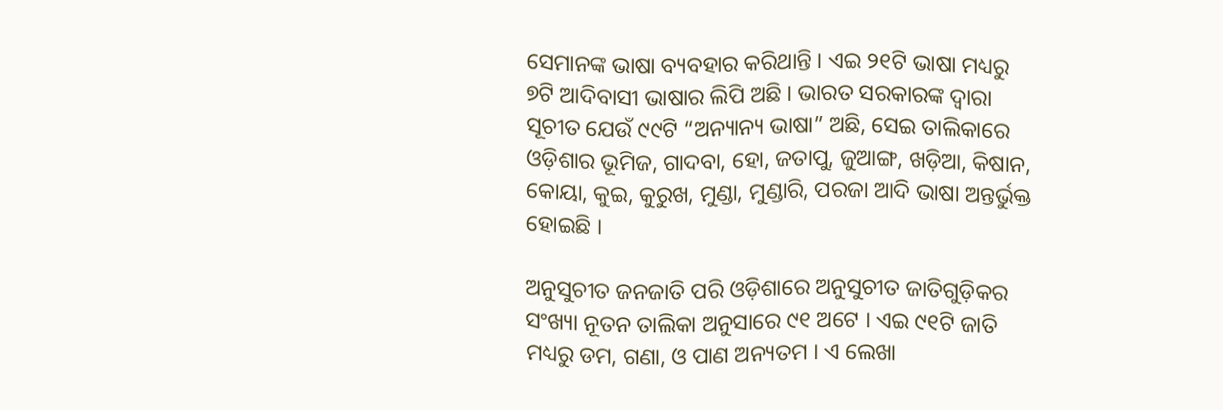ସେମାନଙ୍କ ଭାଷା ବ୍ୟବହାର କରିଥାନ୍ତି । ଏଇ ୨୧ଟି ଭାଷା ମଧ୍ୟରୁ ୭ଟି ଆଦିବାସୀ ଭାଷାର ଲିପି ଅଛି । ଭାରତ ସରକାରଙ୍କ ଦ୍ୱାରା ସୂଚୀତ ଯେଉଁ ୯୯ଟି “ଅନ୍ୟାନ୍ୟ ଭାଷା” ଅଛି, ସେଇ ତାଲିକାରେ ଓଡ଼ିଶାର ଭୂମିଜ, ଗାଦବା, ହୋ, ଜତାପୁ, ଜୁଆଙ୍ଗ, ଖଡ଼ିଆ, କିଷାନ, କୋୟା, କୁଇ, କୁରୁଖ, ମୁଣ୍ଡା, ମୁଣ୍ଡାରି, ପରଜା ଆଦି ଭାଷା ଅନ୍ତର୍ଭୁକ୍ତ ହୋଇଛି ।

ଅନୁସୁଚୀତ ଜନଜାତି ପରି ଓଡ଼ିଶାରେ ଅନୁସୁଚୀତ ଜାତିଗୁଡ଼ିକର ସଂଖ୍ୟା ନୂତନ ତାଲିକା ଅନୁସାରେ ୯୧ ଅଟେ । ଏଇ ୯୧ଟି ଜାତି ମଧ୍ୟରୁ ଡମ, ଗଣା, ଓ ପାଣ ଅନ୍ୟତମ । ଏ ଲେଖା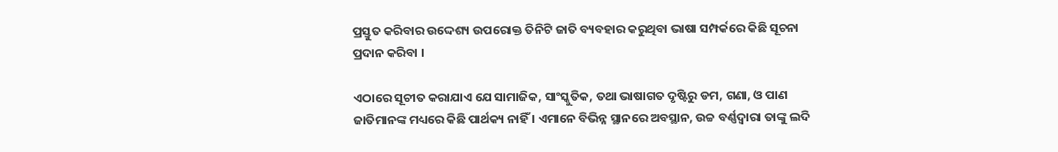ପ୍ରସ୍ତୁତ କରିବାର ଉଦ୍ଦେଶ୍ୟ ଉପରୋକ୍ତ ତିନିଟି ଜାତି ବ୍ୟବହାର କରୁଥିବା ଭାଷା ସମ୍ପର୍କରେ କିଛି ସୂଚନା ପ୍ରଦାନ କରିବା ।

ଏଠାରେ ସୂଚୀତ କରାଯାଏ ଯେ ସାମାଜିକ, ସାଂସ୍କୁତିକ, ତଥା ଭାଷାଗତ ଦୃଷ୍ଟିରୁ ଡମ, ଗଣା, ଓ ପାଣ ଜାତିମାନଙ୍କ ମଧ୍ୟରେ କିଛି ପାର୍ଥକ୍ୟ ନାହିଁ । ଏମାନେ ବିଭିନ୍ନ ସ୍ଥାନରେ ଅବସ୍ଥାନ, ଉଚ୍ଚ ବର୍ଣ୍ଣଦ୍ୱାରା ତାଙ୍କୁ ଲଦି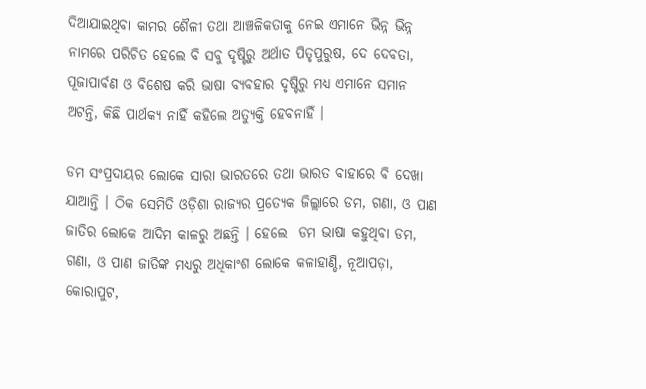ଦିଆଯାଇଥିବା କାମର ଶୈଳୀ ତଥା ଆଞ୍ଚଳିକତାକୁ ନେଇ ଏମାନେ ଭିନ୍ନ ଭିନ୍ନ ନାମରେ ପରିଚିତ ହେଲେ ବି ସବୁ ଦୃଷ୍ଟିରୁ ଅର୍ଥାତ ପିତୃପୁରୁଷ, ଦେ ଦେବତା, ପୂଜାପାର୍ବଣ ଓ ବିଶେଷ କରି ଭାଷା ବ୍ୟବହାର ଦୃଷ୍ଟିରୁ ମଧ୍ୟ ଏମାନେ ସମାନ ଅଟନ୍ତି, କିଛି ପାର୍ଥକ୍ୟ ନାହିଁ କହିଲେ ଅତ୍ୟୁକ୍ତି ହେବନାହିଁ ।

ଡମ ସଂପ୍ରଦାୟର ଲୋକେ ସାରା ଭାରତରେ ତଥା ଭାରତ ବାହାରେ ବି ଦେଖା ଯାଆନ୍ତି । ଠିକ ସେମିତି ଓଡ଼ିଶା ରାଜ୍ୟର ପ୍ରତ୍ୟେକ ଜିଲ୍ଲାରେ ଡମ, ଗଣା, ଓ ପାଣ ଜାତିର ଲୋକେ ଆଦିମ କାଳରୁ ଅଛନ୍ତି । ହେଲେ  ଡମ ଭାଷା କହୁଥିବା ଡମ, ଗଣା, ଓ ପାଣ ଜାତିଙ୍କ ମଧ୍ୟରୁ ଅଧିକାଂଶ ଲୋକେ କଳାହାଣ୍ଡି, ନୂଆପଡ଼ା, କୋରାପୁଟ,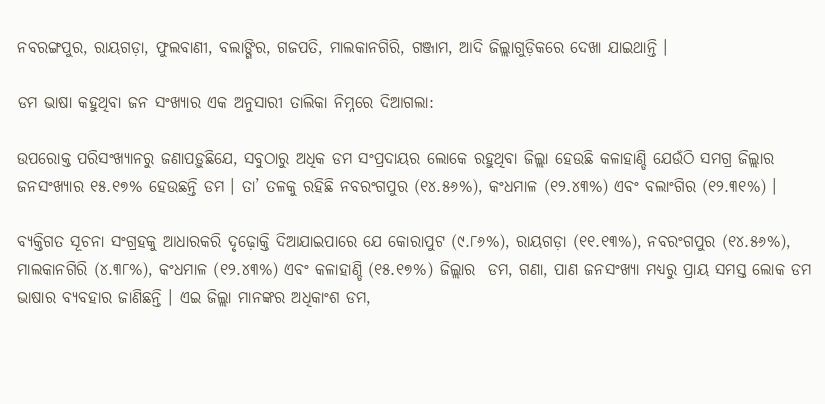ନବରଙ୍ଗପୁର, ରାୟଗଡ଼ା, ଫୁଲବାଣୀ, ବଲାଙ୍ଗିର, ଗଜପତି, ମାଲକାନଗିରି, ଗଞ୍ଜାମ, ଆଦି ଜିଲ୍ଲାଗୁଡ଼ିକରେ ଦେଖା ଯାଇଥାନ୍ତି ।

ଡମ ଭାଷା କହୁଥିବା ଜନ ସଂଖ୍ୟାର ଏକ ଅନୁସାରୀ ତାଲିକା ନିମ୍ନରେ ଦିଆଗଲା:

ଉପରୋକ୍ତ ପରିସଂଖ୍ୟାନରୁ ଜଣାପଡ଼ୁଛିଯେ, ସବୁଠାରୁ ଅଧିକ ଡମ ସଂପ୍ରଦାୟର ଲୋକେ ରହୁଥିବା ଜିଲ୍ଲା ହେଉଛି କଳାହାଣ୍ଡି ଯେଉଁଠି ସମଗ୍ର ଜିଲ୍ଲାର ଜନସଂଖ୍ୟାର ୧୫.୧୭% ହେଉଛନ୍ତି ଡମ । ତା’ ତଳକୁ ରହିଛି ନବରଂଗପୁର (୧୪.୫୬%), କଂଧମାଳ (୧୨.୪୩%) ଏବଂ ବଲାଂଗିର (୧୨.୩୧%) ।

ବ୍ୟକ୍ତିଗତ ସୂଚନା ସଂଗ୍ରହକୁ ଆଧାରକରି ଦୃଢ଼ୋକ୍ତି ଦିଆଯାଇପାରେ ଯେ କୋରାପୁଟ (୯.୮୬%), ରାୟଗଡ଼ା (୧୧.୧୩%), ନବରଂଗପୁର (୧୪.୫୬%), ମାଲକାନଗିରି (୪.୩୮%), କଂଧମାଳ (୧୨.୪୩%) ଏବଂ କଳାହାଣ୍ଡି (୧୫.୧୭%) ଜିଲ୍ଲାର  ଡମ, ଗଣା, ପାଣ ଜନସଂଖ୍ୟା ମଧ୍ୟରୁ ପ୍ରାୟ ସମସ୍ତ ଲୋକ ଡମ ଭାଷାର ବ୍ୟବହାର ଜାଣିଛନ୍ତି । ଏଇ ଜିଲ୍ଲା ମାନଙ୍କର ଅଧିକାଂଶ ଡମ,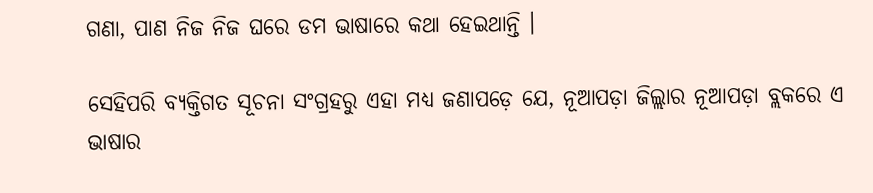ଗଣା, ପାଣ ନିଜ ନିଜ ଘରେ ଡମ ଭାଷାରେ କଥା ହେଇଥାନ୍ତି ।

ସେହିପରି ବ୍ୟକ୍ତିଗତ ସୂଚନା ସଂଗ୍ରହରୁ ଏହା ମଧ୍ୟ ଜଣାପଡ଼େ ଯେ, ନୂଆପଡ଼ା ଜିଲ୍ଲାର ନୂଆପଡ଼ା ବ୍ଲକରେ ଏ ଭାଷାର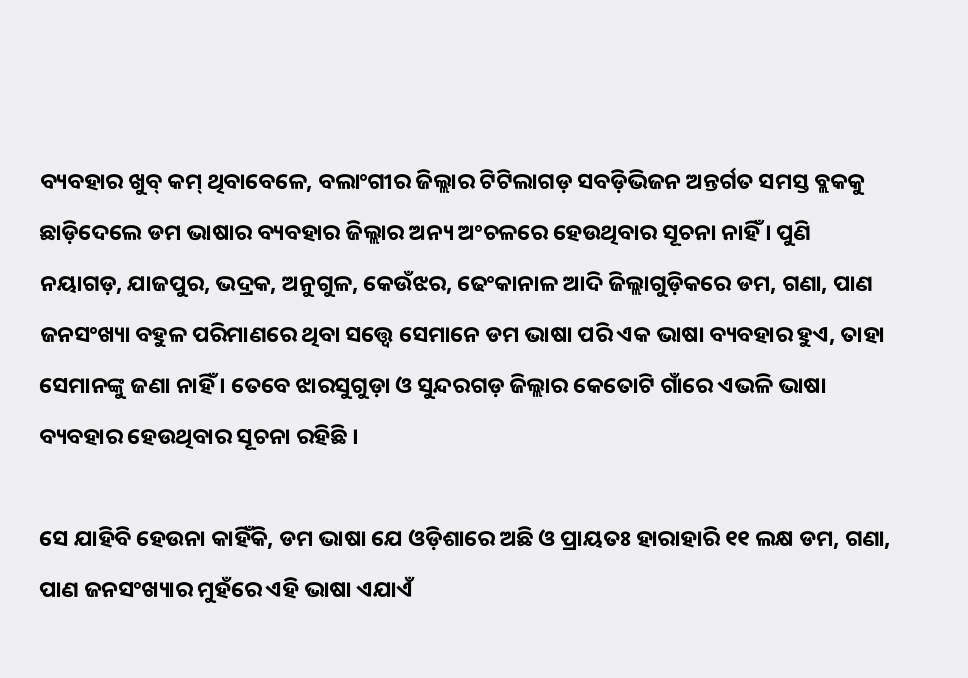ବ୍ୟବହାର ଖୁବ୍ କମ୍ ଥିବାବେଳେ, ବଲାଂଗୀର ଜିଲ୍ଲାର ଟିଟିଲାଗଡ଼ ସବଡ଼ିଭିଜନ ଅନ୍ତର୍ଗତ ସମସ୍ତ ବ୍ଲକକୁ ଛାଡ଼ିଦେଲେ ଡମ ଭାଷାର ବ୍ୟବହାର ଜିଲ୍ଲାର ଅନ୍ୟ ଅଂଚଳରେ ହେଉଥିବାର ସୂଚନା ନାହିଁ । ପୁଣି ନୟାଗଡ଼, ଯାଜପୁର, ଭଦ୍ରକ, ଅନୁଗୁଳ, କେଉଁଝର, ଢେଂକାନାଳ ଆଦି ଜିଲ୍ଲାଗୁଡ଼ିକରେ ଡମ, ଗଣା, ପାଣ ଜନସଂଖ୍ୟା ବହୁଳ ପରିମାଣରେ ଥିବା ସତ୍ତ୍ୱେ ସେମାନେ ଡମ ଭାଷା ପରି ଏକ ଭାଷା ବ୍ୟବହାର ହୁଏ, ତାହା ସେମାନଙ୍କୁ ଜଣା ନାହିଁ । ତେବେ ଝାରସୁଗୁଡ଼ା ଓ ସୁନ୍ଦରଗଡ଼ ଜିଲ୍ଲାର କେତୋଟି ଗାଁରେ ଏଭଳି ଭାଷା ବ୍ୟବହାର ହେଉଥିବାର ସୂଚନା ରହିଛି ।

ସେ ଯାହିବି ହେଉନା କାହିଁକି, ଡମ ଭାଷା ଯେ ଓଡ଼ିଶାରେ ଅଛି ଓ ପ୍ରାୟତଃ ହାରାହାରି ୧୧ ଲକ୍ଷ ଡମ, ଗଣା, ପାଣ ଜନସଂଖ୍ୟାର ମୁହଁରେ ଏହି ଭାଷା ଏଯାଏଁ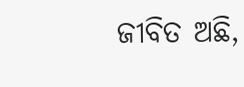ଜୀବିତ ଅଛି,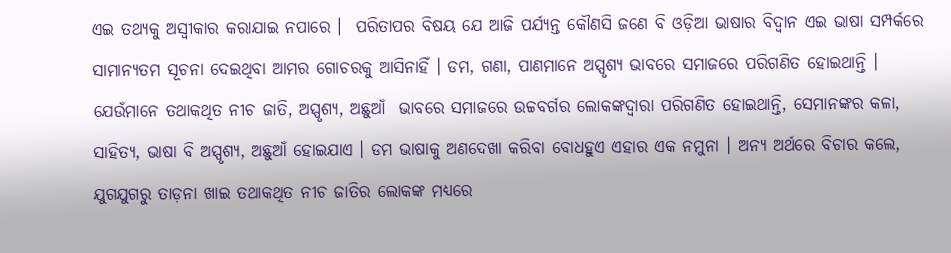ଏଇ ତଥ୍ୟକୁ ଅସ୍ୱୀକାର କରାଯାଇ ନପାରେ ।  ପରିତାପର ବିଷୟ ଯେ ଆଜି ପର୍ଯ୍ୟନ୍ତ କୌଣସି ଜଣେ ବି ଓଡ଼ିଆ ଭାଷାର ବିଦ୍ୱାନ ଏଇ ଭାଷା ସମ୍ପର୍କରେ ସାମାନ୍ୟତମ ସୂଚନା ଦେଇଥିବା ଆମର ଗୋଚରକୁ ଆସିନାହିଁ । ଡମ, ଗଣା, ପାଣମାନେ ଅସ୍ପୃଶ୍ୟ ଭାବରେ ସମାଜରେ ପରିଗଣିତ ହୋଇଥାନ୍ତି । ଯେଉଁମାନେ ତଥାକଥିତ ନୀଚ ଜାତି, ଅସ୍ପୃଶ୍ୟ, ଅଛୁଆଁ  ଭାବରେ ସମାଜରେ ଉଚ୍ଚବର୍ଗର ଲୋକଙ୍କଦ୍ୱାରା ପରିଗଣିତ ହୋଇଥାନ୍ତି, ସେମାନଙ୍କର କଳା,  ସାହିତ୍ୟ, ଭାଷା ବି ଅସ୍ପୃଶ୍ୟ, ଅଛୁଆଁ ହୋଇଯାଏ । ଡମ ଭାଷାକୁ ଅଣଦେଖା କରିବା ବୋଧହୁଏ ଏହାର ଏକ ନମୁନା । ଅନ୍ୟ ଅର୍ଥରେ ବିଚାର କଲେ, ଯୁଗଯୁଗରୁ ତାଡ଼ନା ଖାଇ ତଥାକଥିତ ନୀଚ ଜାତିର ଲୋକଙ୍କ ମଧ୍ୟରେ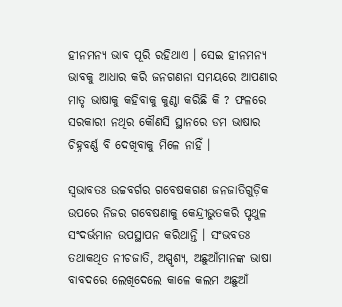ହୀନମନ୍ୟ ଭାବ ପୂରି ରହିଥାଏ । ସେଇ ହୀନମନ୍ୟ ଭାବକୁ ଆଧାର କରି ଜନଗଣନା ସମୟରେ ଆପଣାର ମାତୃ ଭାଷାକୁ କହିବାକୁ କୁଣ୍ଠା କରିଛି କି ? ଫଳରେ ସରକାରୀ ନଥିର କୌଣସି ସ୍ଥାନରେ ଡମ ଭାଷାର ଚିହ୍ନବର୍ଣ୍ଣ ବି ଦେଖିବାକୁ ମିଳେ ନାହିଁ ।

ସ୍ୱଭାବତଃ ଉଚ୍ଚବର୍ଗର ଗବେଷକଗଣ ଜନଜାତିଗୁଡ଼ିକ ଉପରେ ନିଜର ଗବେଷଣାକୁ କେନ୍ଦ୍ରୀଭୁତକରି ପୃଥୁଳ ସଂଦର୍ଭମାନ ଉପସ୍ଥାପନ କରିଥାନ୍ତି । ସଂଭବତଃ ତଥାକଥିତ ନୀଚଜାତି, ଅସ୍ପୃଶ୍ୟ, ଅଛୁଆଁମାନଙ୍କ ଭାଷା ବାବଦରେ ଲେଖିଦେଲେ କାଳେ କଲମ ଅଛୁଆଁ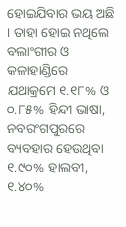ହୋଇଯିବାର ଭୟ ଅଛି । ତାହା ହୋଇ ନଥିଲେ ବଲାଂଗୀର ଓ କଳାହାଣ୍ଡିରେ ଯଥାକ୍ରମେ ୧.୧୮% ଓ ୦.୮୫% ହିନ୍ଦୀ ଭାଷା, ନବରଂଗପୁରରେ ବ୍ୟବହାର ହେଉଥିବା ୧.୯୦% ହାଲବୀ, ୧.୪୦%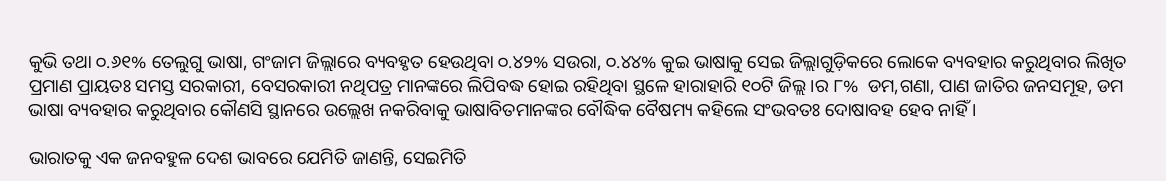କୁଭି ତଥା ୦.୬୧% ତେଲୁଗୁ ଭାଷା, ଗଂଜାମ ଜିଲ୍ଲାରେ ବ୍ୟବହୃତ ହେଉଥିବା ୦.୪୨% ସଉରା, ୦.୪୪% କୁଇ ଭାଷାକୁ ସେଇ ଜିଲ୍ଲାଗୁଡ଼ିକରେ ଲୋକେ ବ୍ୟବହାର କରୁଥିବାର ଲିଖିତ ପ୍ରମାଣ ପ୍ରାୟତଃ ସମସ୍ତ ସରକାରୀ, ବେସରକାରୀ ନଥିପତ୍ର ମାନଙ୍କରେ ଲିପିବଦ୍ଧ ହୋଇ ରହିଥିବା ସ୍ଥଳେ ହାରାହାରି ୧୦ଟି ଜିଲ୍ଲ।ର ୮%  ଡମ,ଗଣା, ପାଣ ଜାତିର ଜନସମୂହ, ଡମ ଭାଷା ବ୍ୟବହାର କରୁଥିବାର କୌଣସି ସ୍ଥାନରେ ଉଲ୍ଲେଖ ନକରିବାକୁ ଭାଷାବିତମାନଙ୍କର ବୌଦ୍ଧିକ ବୈଷମ୍ୟ କହିଲେ ସଂଭବତଃ ଦୋଷାବହ ହେବ ନାହିଁ ।

ଭାରାତକୁ ଏକ ଜନବହୁଳ ଦେଶ ଭାବରେ ଯେମିତି ଜାଣନ୍ତି, ସେଇମିତି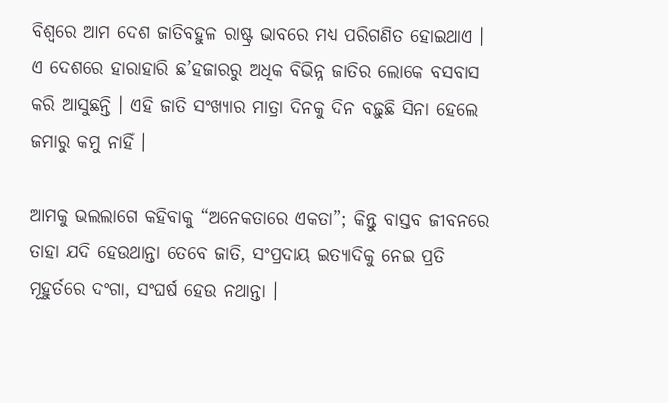ବିଶ୍ୱରେ ଆମ ଦେଶ ଜାତିବହୁଳ ରାଷ୍ଟ୍ର ଭାବରେ ମଧ୍ୟ ପରିଗଣିତ ହୋଇଥାଏ । ଏ ଦେଶରେ ହାରାହାରି ଛ’ହଜାରରୁ ଅଧିକ ବିଭିନ୍ନ ଜାତିର ଲୋକେ ବସବାସ କରି ଆସୁଛନ୍ତି । ଏହି ଜାତି ସଂଖ୍ୟାର ମାତ୍ରା ଦିନକୁ ଦିନ ବଢ଼ୁଛି ସିନା ହେଲେ ଜମାରୁ କମୁ ନାହିଁ ।

ଆମକୁ ଭଲଲାଗେ କହିବାକୁ “ଅନେକତାରେ ଏକତା”; କିନ୍ତୁ ବାସ୍ତବ ଜୀବନରେ ତାହା ଯଦି ହେଉଥାନ୍ତା ତେବେ ଜାତି, ସଂପ୍ରଦାୟ ଇତ୍ୟାଦିକୁ ନେଇ ପ୍ରତି ମୂହୁର୍ତରେ ଦଂଗା, ସଂଘର୍ଷ ହେଉ ନଥାନ୍ତା ।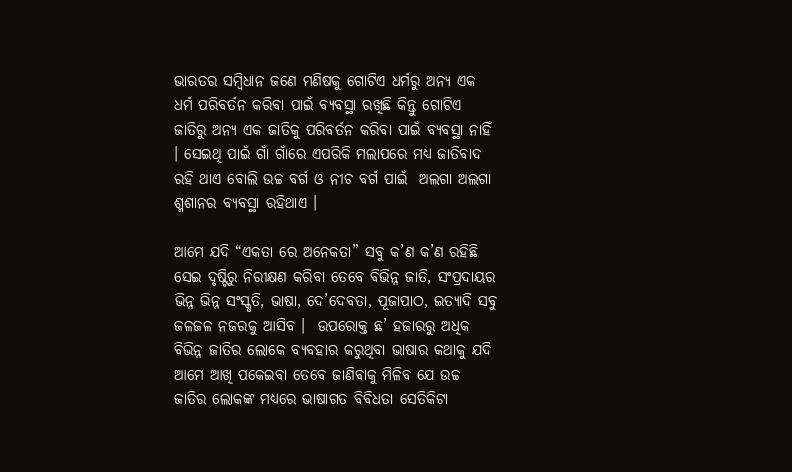ଭାରତର ସମ୍ବିଧାନ ଜଣେ ମଣିଷକୁ ଗୋଟିଏ ଧର୍ମରୁ ଅନ୍ୟ ଏକ ଧର୍ମ ପରିବର୍ତନ କରିବା ପାଇଁ ବ୍ୟବସ୍ଥା ରଖିଛି କିନ୍ତୁ ଗୋଟିଏ ଜାତିରୁ ଅନ୍ୟ ଏକ ଜାତିକୁ ପରିବର୍ତନ କରିବା ପାଇଁ ବ୍ୟବସ୍ଥା ନାହିଁ । ସେଇଥି ପାଇଁ ଗାଁ ଗାଁରେ ଏପରିକି ମଲାପରେ ମଧ୍ୟ ଜାତିବାଦ ରହି ଥାଏ ବୋଲି ଉଚ୍ଚ ବର୍ଗ ଓ ନୀଚ ବର୍ଗ ପାଇଁ  ଅଲଗା ଅଲଗା ଶ୍ମଶାନର ବ୍ୟବସ୍ଥା ରହିଥାଏ ।

ଆମେ ଯଦି “ଏକତା ରେ ଅନେକତା” ସବୁ କ’ଣ କ’ଣ ରହିଛି ସେଇ ଦୃଷ୍ଟିରୁ ନିରୀକ୍ଷଣ କରିବା ତେବେ ବିଭିନ୍ନ ଜାତି, ସଂପ୍ରଦାୟର ଭିନ୍ନ ଭିନ୍ନ ସଂସ୍କୃତି, ଭାଷା, ଦେ’ଦେବତା, ପୂଜାପାଠ, ଇତ୍ୟାଦି ସବୁ ଜଳଜଳ ନଜରକୁ ଆସିବ ।  ଉପରୋକ୍ତ ଛ’ ହଜାରରୁ ଅଧିକ ବିଭିନ୍ନ ଜାତିର ଲୋକେ ବ୍ୟବହାର କରୁଥିବା ଭାଷାର କଥାକୁ ଯଦି ଆମେ ଆଖି ପକେଇବା ତେବେ ଜାଣିବାକୁ ମିଳିବ ଯେ ଉଚ୍ଚ ଜାତିର ଲୋକଙ୍କ ମଧ୍ୟରେ ଭାଷାଗତ ବିବିଧତା ସେତିକିଟା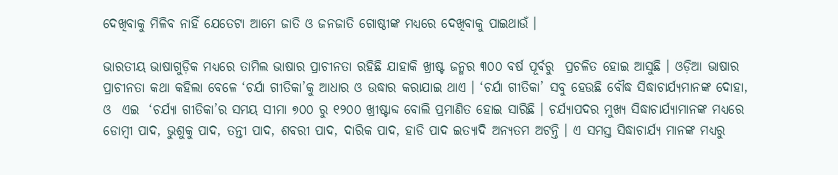ଦେଖିବାକୁ ମିଳିବ ନାହିଁ ଯେତେଟା ଆମେ ଜାତି ଓ ଜନଜାତି ଗୋଷ୍ଠୀଙ୍କ ମଧ୍ୟରେ ଦେଖିବାକୁ ପାଇଥାଉଁ ।

ଭାରତୀୟ ଭାଷାଗୁଡ଼ିକ ମଧ୍ୟରେ ତାମିଲ ଭାଷାର ପ୍ରାଚୀନତା ରହିଛି ଯାହାକି ଖ୍ରୀଷ୍ଟ ଜନ୍ମର ୩୦୦ ବର୍ଷ ପୂର୍ବରୁ  ପ୍ରଚଳିତ ହୋଇ ଆସୁଛି । ଓଡ଼ିଆ ଭାଷାର ପ୍ରାଚୀନତା କଥା କହିଲା ବେଳେ ‘ଚର୍ଯା ଗୀତିକା’କୁ ଆଧାର ଓ ଉଦ୍ଧାର କରାଯାଇ ଥାଏ । ‘ଚର୍ଯା ଗୀତିକା’ ସବୁ ହେଉଛି ବୌଦ୍ଧ ସିଦ୍ଧାଚାର୍ଯ୍ୟମାନଙ୍କ ଦୋହା, ଓ  ଏଇ  ‘ଚର୍ଯ୍ୟା ଗୀତିକା’ର ସମୟ ସୀମା ୭୦୦ ରୁ ୧୨୦୦ ଖ୍ରୀଷ୍ଟାବ୍ଦ ବୋଲି ପ୍ରମାଣିତ ହୋଇ ସାରିଛି । ଚର୍ଯ୍ୟାପଦର ମୁଖ୍ୟ ସିଦ୍ଧାଚାର୍ଯ୍ୟାମାନଙ୍କ ମଧ୍ୟରେ ଡୋମ୍ବୀ ପାଦ, ଭୁଶୁକୁ ପାଦ, ତନ୍ତୀ ପାଦ, ଶବରୀ ପାଦ, ଦାରିକ ପାଦ, ହାଡି ପାଦ ଇତ୍ୟାଦି ଅନ୍ୟତମ ଅଟନ୍ତି । ଏ ସମସ୍ତ ସିଦ୍ଧାଚାର୍ଯ୍ୟ ମାନଙ୍କ ମଧ୍ୟରୁ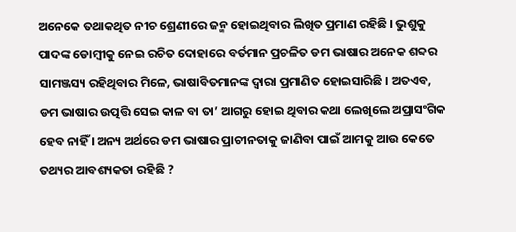ଅନେକେ ତଥାକଥିତ ନୀଚ ଶ୍ରେଣୀରେ ଜନ୍ମ ହୋଇଥିବାର ଲିଖିତ ପ୍ରମାଣ ରହିଛି । ଭୁଶୁକୁ ପାଦଙ୍କ ଡୋମ୍ବୀକୁ ନେଇ ରଚିତ ଦୋହାରେ ବର୍ତମାନ ପ୍ରଚଳିତ ଡମ ଭାଷାର ଅନେକ ଶବ୍ଦର ସାମଞ୍ଜସ୍ୟ ରହିଥିବାର ମିଳେ, ଭାଷାବିତମାନଙ୍କ ଦ୍ୱାରା ପ୍ରମାଣିତ ହୋଇସାରିଛି । ଅତଏବ, ଡମ ଭାଷାର ଉତ୍ପତ୍ତି ସେଇ କାଳ ବା ତା’ ଆଗରୁ ହୋଇ ଥିବାର କଥା ଲେଖିଲେ ଅପ୍ରାସଂଗିକ ହେବ ନାହିଁ । ଅନ୍ୟ ଅର୍ଥରେ ଡମ ଭାଷାର ପ୍ରାଚୀନତାକୁ ଜାଣିବା ପାଇଁ ଆମକୁ ଆଉ କେତେ ତଥ୍ୟର ଆବଶ୍ୟକତା ରହିଛି ?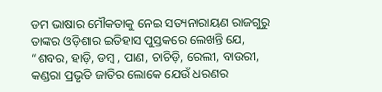ଡମ ଭାଷାର ମୌକତାକୁ ନେଇ ସତ୍ୟନାରାୟଣ ରାଜଗୁରୁ ତାଙ୍କର ଓଡ଼ିଶାର ଇତିହାସ ପୁସ୍ତକରେ ଲେଖନ୍ତି ଯେ, “ଶବର, ହାଡ଼ି, ଡମ୍ବ , ପାଣ, ଚାଚିଡ଼ି, ରେଲୀ, ବାଉରୀ, କଣ୍ଡରା ପ୍ରଭୃତି ଜାତିର ଲୋକେ ଯେଉଁ ଧରଣର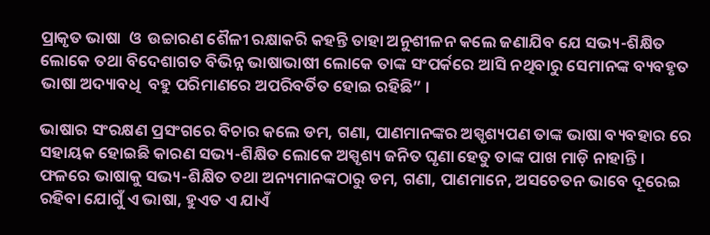ପ୍ରାକୃତ ଭାଷା  ଓ  ଉଚ୍ଚାରଣ ଶୈଳୀ ରକ୍ଷାକରି କହନ୍ତି ତାହା ଅନୁଶୀଳନ କଲେ ଜଣାଯିବ ଯେ ସଭ୍ୟ-ଶିକ୍ଷିତ ଲୋକେ ତଥା ବିଦେଶାଗତ ବିଭିନ୍ନ ଭାଷାଭାଷୀ ଲୋକେ ତାଙ୍କ ସଂପର୍କରେ ଆସି ନଥିବାରୁ ସେମାନଙ୍କ ବ୍ୟବହୃତ ଭାଷା ଅଦ୍ୟାବଧି  ବହୁ ପରିମାଣରେ ଅପରିବର୍ତିତ ହୋଇ ରହିଛି” ।

ଭାଷାର ସଂରକ୍ଷଣ ପ୍ରସଂଗରେ ବିଚାର କଲେ ଡମ, ଗଣା, ପାଣମାନଙ୍କର ଅସ୍ପୃଶ୍ୟପଣ ତାଙ୍କ ଭାଷା ବ୍ୟବହାର ରେ ସହାୟକ ହୋଇଛି କାରଣ ସଭ୍ୟ-ଶିକ୍ଷିତ ଲୋକେ ଅସ୍ପୃଶ୍ୟ ଜନିତ ଘୃଣା ହେତୁ ତାଙ୍କ ପାଖ ମାଡ଼ି ନାହାନ୍ତି । ଫଳରେ ଭାଷାକୁ ସଭ୍ୟ-ଶିକ୍ଷିତ ତଥା ଅନ୍ୟମାନଙ୍କଠାରୁ ଡମ, ଗଣା, ପାଣମାନେ, ଅସଚେତନ ଭାବେ ଦୂରେଇ ରହିବା ଯୋଗୁଁ ଏ ଭାଷା, ହୁଏତ ଏ ଯାଏଁ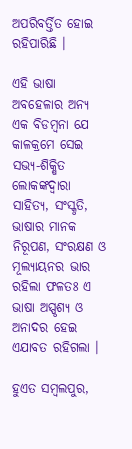ଅପରିବର୍ତ୍ତିତ ହୋଇ ରହିପାରିଛି ।

ଏହି ଭାଷା ଅବହେଳାର ଅନ୍ୟ ଏକ ବିଡମ୍ବନା ଯେ କାଳକ୍ରମେ ସେଇ ସଭ୍ୟ-ଶିକ୍ଷିତ ଲୋକଙ୍କଦ୍ୱାରା ସାହିତ୍ୟ, ସଂସ୍କୃତି, ଭାଷାର ମାନକ ନିରୂପଣ, ସଂରକ୍ଷଣ ଓ ମୂଲ୍ୟାୟନର ଭାର ରହିଲା ଫଳତଃ ଏ ଭାଷା ଅସ୍ପୃଶ୍ୟ ଓ ଅନାଦର ହେଇ ଏଯାବତ ରହିଗଲା ।

ହୁଏତ ସମ୍ବଲପୁର,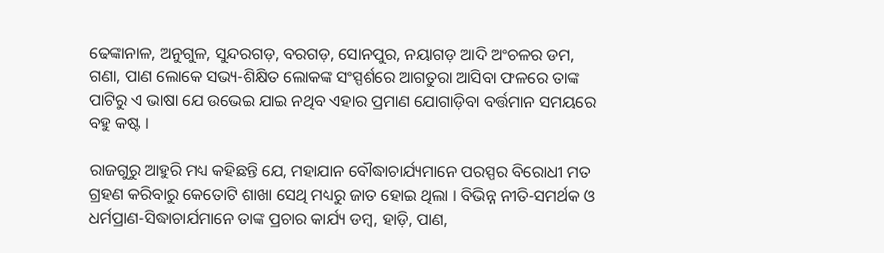ଢେଙ୍କାନାଳ, ଅନୁଗୁଳ, ସୁନ୍ଦରଗଡ଼, ବରଗଡ଼, ସୋନପୁର, ନୟାଗଡ଼ ଆଦି ଅଂଚଳର ଡମ, ଗଣା, ପାଣ ଲୋକେ ସଭ୍ୟ-ଶିକ୍ଷିତ ଲୋକଙ୍କ ସଂସ୍ପର୍ଶରେ ଆଗତୁରା ଆସିବା ଫଳରେ ତାଙ୍କ ପାଟିରୁ ଏ ଭାଷା ଯେ ଉଭେଇ ଯାଇ ନଥିବ ଏହାର ପ୍ରମାଣ ଯୋଗାଡ଼ିବା ବର୍ତ୍ତମାନ ସମୟରେ ବହୁ କଷ୍ଟ ।

ରାଜଗୁରୁ ଆହୁରି ମଧ୍ୟ କହିଛନ୍ତି ଯେ, ମହାଯାନ ବୌଦ୍ଧାଚାର୍ଯ୍ୟମାନେ ପରସ୍ପର ବିରୋଧୀ ମତ ଗ୍ରହଣ କରିବାରୁ କେତୋଟି ଶାଖା ସେଥି ମଧ୍ୟରୁ ଜାତ ହୋଇ ଥିଲା । ବିଭିନ୍ନ ନୀତି-ସମର୍ଥକ ଓ ଧର୍ମପ୍ରାଣ-ସିଦ୍ଧାଚାର୍ଯମାନେ ତାଙ୍କ ପ୍ରଚାର କାର୍ଯ୍ୟ ଡମ୍ବ, ହାଡ଼ି, ପାଣ,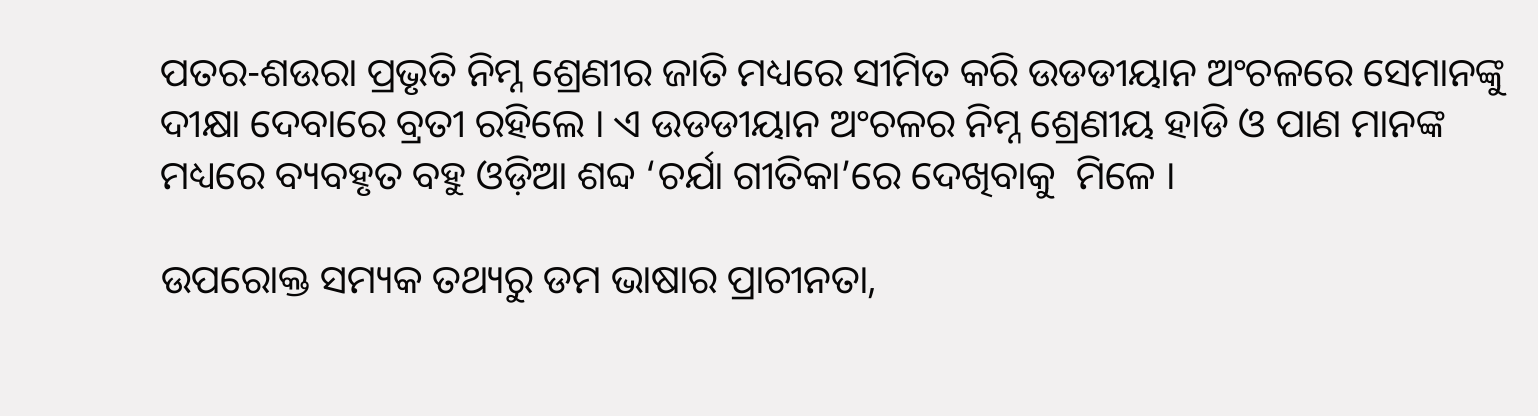ପତର-ଶଉରା ପ୍ରଭୃତି ନିମ୍ନ ଶ୍ରେଣୀର ଜାତି ମଧ୍ୟରେ ସୀମିତ କରି ଉଡଡୀୟାନ ଅଂଚଳରେ ସେମାନଙ୍କୁ ଦୀକ୍ଷା ଦେବାରେ ବ୍ରତୀ ରହିଲେ । ଏ ଉଡଡୀୟାନ ଅଂଚଳର ନିମ୍ନ ଶ୍ରେଣୀୟ ହାଡି ଓ ପାଣ ମାନଙ୍କ ମଧ୍ୟରେ ବ୍ୟବହୃତ ବହୁ ଓଡ଼ିଆ ଶବ୍ଦ ‘ଚର୍ଯା ଗୀତିକା’ରେ ଦେଖିବାକୁ  ମିଳେ ।

ଉପରୋକ୍ତ ସମ୍ୟକ ତଥ୍ୟରୁ ଡମ ଭାଷାର ପ୍ରାଚୀନତା,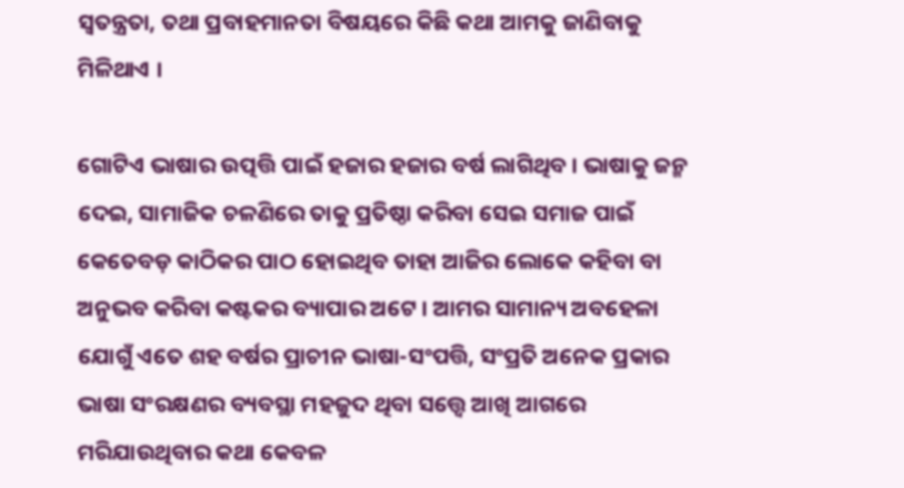ସ୍ୱତନ୍ତ୍ରତା, ତଥା ପ୍ରବାହମାନତା ବିଷୟରେ କିଛି କଥା ଆମକୁ ଜାଣିବାକୁ ମିଳିଥାଏ ।

ଗୋଟିଏ ଭାଷାର ଉତ୍ପତ୍ତି ପାଇଁ ହଜାର ହଜାର ବର୍ଷ ଲାଗିଥିବ । ଭାଷାକୁ ଜନ୍ମ ଦେଇ, ସାମାଜିକ ଚଳଣିରେ ତାକୁ ପ୍ରତିଷ୍ଠା କରିବା ସେଇ ସମାଜ ପାଇଁ କେତେବଡ଼ କାଠିକର ପାଠ ହୋଇଥିବ ତାହା ଆଜିର ଲୋକେ କହିବା ବା ଅନୁଭବ କରିବା କଷ୍ଟକର ବ୍ୟାପାର ଅଟେ । ଆମର ସାମାନ୍ୟ ଅବହେଳା ଯୋଗୁଁ ଏତେ ଶହ ବର୍ଷର ପ୍ରାଚୀନ ଭାଷା-ସଂପତ୍ତି, ସଂପ୍ରତି ଅନେକ ପ୍ରକାର ଭାଷା ସଂରକ୍ଷଣର ବ୍ୟବସ୍ଥା ମହଜୁଦ ଥିବା ସତ୍ତ୍ୱେ ଆଖି ଆଗରେ ମରିଯାଉଥିବାର କଥା କେବଳ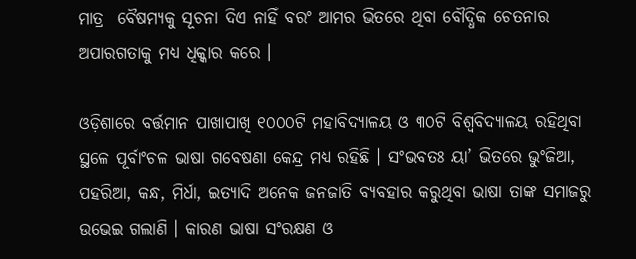ମାତ୍ର  ବୈଷମ୍ୟକୁ ସୂଚନା ଦିଏ ନାହିଁ ବରଂ ଆମର ଭିତରେ ଥିବା ବୌଦ୍ଧିକ ଚେତନାର ଅପାରଗତାକୁ ମଧ୍ୟ ଧିକ୍କାର କରେ ।

ଓଡ଼ିଶାରେ ବର୍ତ୍ତମାନ ପାଖାପାଖି ୧୦୦୦ଟି ମହାବିଦ୍ୟାଳୟ ଓ ୩୦ଟି ବିଶ୍ୱବିଦ୍ୟାଳୟ ରହିଥିବା ସ୍ଥଳେ ପୂର୍ବାଂଚଳ ଭାଷା ଗବେଷଣା କେନ୍ଦ୍ର ମଧ୍ୟ ରହିଛି । ସଂଭବତଃ ୟା’ ଭିତରେ ଭୁଂଜିଆ, ପହରିଆ, କନ୍ଧ, ମିର୍ଧା, ଇତ୍ୟାଦି ଅନେକ ଜନଜାତି ବ୍ୟବହାର କରୁଥିବା ଭାଷା ତାଙ୍କ ସମାଜରୁ ଉଭେଇ ଗଲାଣି । କାରଣ ଭାଷା ସଂରକ୍ଷଣ ଓ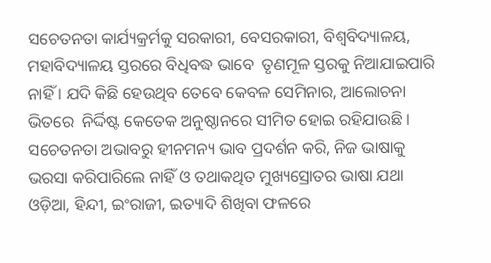ସଚେତନତା କାର୍ଯ୍ୟକ୍ରର୍ମକୁ ସରକାରୀ, ବେସରକାରୀ, ବିଶ୍ୱବିଦ୍ୟାଳୟ, ମହାବିଦ୍ୟାଳୟ ସ୍ତରରେ ବିଧିବଦ୍ଧ ଭାବେ  ତୃଣମୂଳ ସ୍ତରକୁ ନିଆଯାଇପାରି ନାହିଁ । ଯଦି କିଛି ହେଉଥିବ ତେବେ କେବଳ ସେମିନାର, ଆଲୋଚନା ଭିତରେ  ନିର୍ଦ୍ଦିଷ୍ଟ କେତେକ ଅନୁଷ୍ଠାନରେ ସୀମିତ ହୋଇ ରହିଯାଉଛି ।  ସଚେତନତା ଅଭାବରୁ ହୀନମନ୍ୟ ଭାବ ପ୍ରଦର୍ଶନ କରି, ନିଜ ଭାଷାକୁ ଭରସା କରିପାରିଲେ ନାହିଁ ଓ ତଥାକଥିତ ମୁଖ୍ୟସ୍ରୋତର ଭାଷା ଯଥା ଓଡ଼ିଆ, ହିନ୍ଦୀ, ଇଂରାଜୀ, ଇତ୍ୟାଦି ଶିଖିବା ଫଳରେ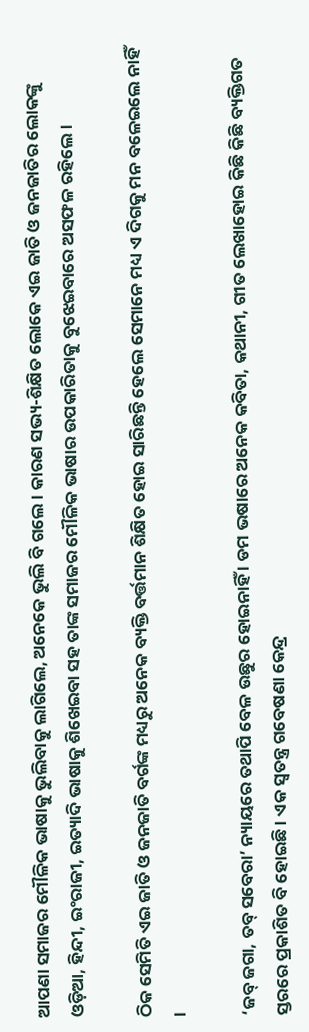ଆପଣା ସମାଜର ମୌଳିକ ଭାଷାକୁ ଭୁଲିବାକୁ ଲାଗିଲେ, ଅନେକେ ଭୁଲି ବି ଗଲେ । କାରଣ ସଭ୍ୟ-ଶିକ୍ଷିତ ଲୋକେ ଏଇ ଜାତି ଓ ଜନଜାତିର ଲୋକଙ୍କୁ ଓଡ଼ିଆ, ହିନ୍ଦୀ, ଇଂରାଜୀ, ଇତ୍ୟାଦି ଭାଷାକୁ ଶିଖେଇବା ସହ ତାଙ୍କ ସମାଜର ମୌଳିକ ଭାଷାର ଉପକାରିତାକୁ ବୁଝେଇବାରେ ଅସଫଳ ରହିଲେ ।

ଠିକ ସେମିତି ଏଇ ଜାତି ଓ ଜନଜାତି ବର୍ଗଙ୍କ ମଧ୍ୟରୁ ଅନେକ ବ୍ୟକ୍ତି ବର୍ତ୍ତମାନ ଶିକ୍ଷିତ ହୋଇ ସାରିଛନ୍ତି ହେଲେ ସେମାନେ ମଧ୍ୟ ଏ ଦିଗକୁ ମନ ବଳେଇଲେ ନାହିଁ ।

‘ଜବ୍ ଜଗା, ତବ୍ ସବେରା’ ନ୍ୟାୟରେ ତଥାପି ବେଳ ଉଛୁର ହୋଇନାହିଁ । ଡମ ଭଷାରେ ଅନେକ କବିତା, କଥାନୀ, ଗୀତ ଲେଖାହୋଇ କିଛି କିଛି ବ୍ୟକ୍ତିଗତ ସ୍ତରରେ ପ୍ରକାଶିତ ବି ହୋଇଛି । ଏକ ସ୍ୱତନ୍ତ୍ର ଗବେଷଣା କେନ୍ଦ୍ର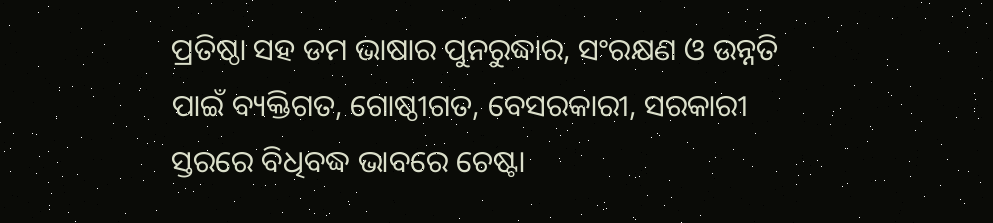ପ୍ରତିଷ୍ଠା ସହ ଡମ ଭାଷାର ପୁନରୁଦ୍ଧାର, ସଂରକ୍ଷଣ ଓ ଉନ୍ନତି ପାଇଁ ବ୍ୟକ୍ତିଗତ, ଗୋଷ୍ଠୀଗତ, ବେସରକାରୀ, ସରକାରୀ ସ୍ତରରେ ବିଧିବଦ୍ଧ ଭାବରେ ଚେଷ୍ଟା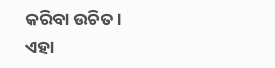କରିବା ଉଚିତ । ଏହା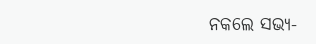ନକଲେ ସଭ୍ୟ-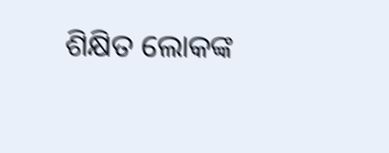ଶିକ୍ଷିତ ଲୋକଙ୍କ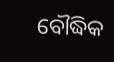ବୌଦ୍ଧିକ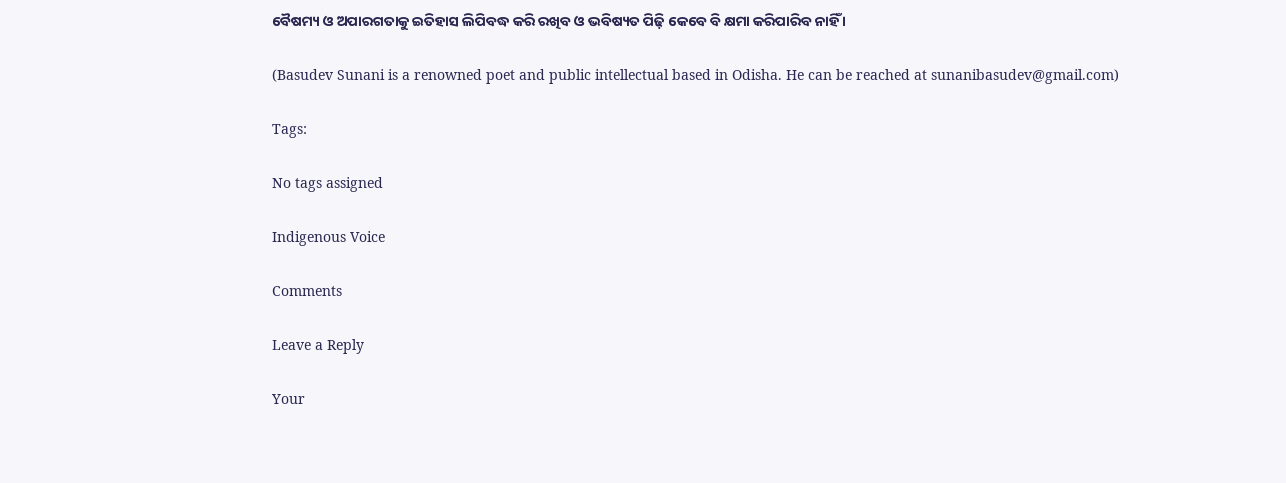ବୈଷମ୍ୟ ଓ ଅପାରଗତାକୁ ଇତିହାସ ଲିପିବଦ୍ଧ କରି ରଖିବ ଓ ଭବିଷ୍ୟତ ପିଢ଼ି କେବେ ବି କ୍ଷମା କରିପାରିବ ନାହିଁ ।

(Basudev Sunani is a renowned poet and public intellectual based in Odisha. He can be reached at sunanibasudev@gmail.com)

Tags:

No tags assigned

Indigenous Voice

Comments

Leave a Reply

Your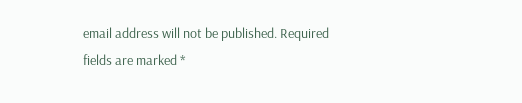email address will not be published. Required fields are marked *